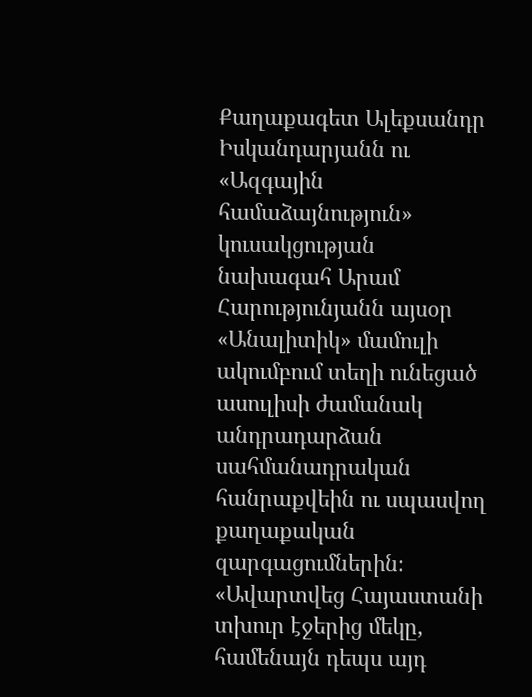Քաղաքագետ Ալեքսանդր Իսկանդարյանն ու «Ազգային համաձայնություն» կուսակցության նախագահ Արամ Հարությունյանն այսօր «Անալիտիկ» մամուլի ակումբում տեղի ունեցած ասուլիսի ժամանակ անդրադարձան սահմանադրական հանրաքվեին ու սպասվող քաղաքական զարգացումներին։
«Ավարտվեց Հայաստանի տխուր էջերից մեկը, համենայն դեպս այդ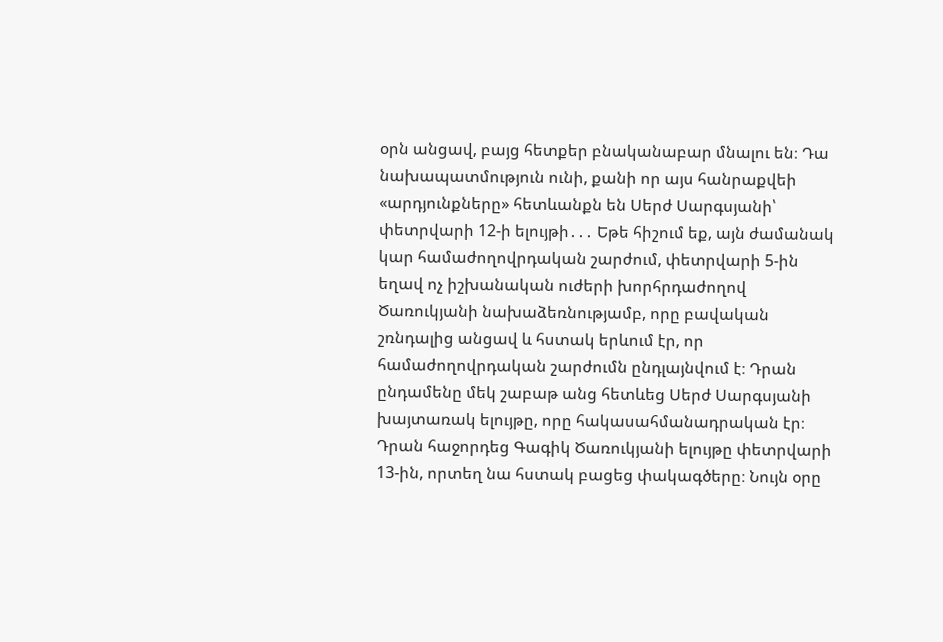օրն անցավ, բայց հետքեր բնականաբար մնալու են։ Դա նախապատմություն ունի, քանի որ այս հանրաքվեի «արդյունքները» հետևանքն են Սերժ Սարգսյանի՝ փետրվարի 12-ի ելույթի․․․ Եթե հիշում եք, այն ժամանակ կար համաժողովրդական շարժում, փետրվարի 5-ին եղավ ոչ իշխանական ուժերի խորհրդաժողով Ծառուկյանի նախաձեռնությամբ, որը բավական շռնդալից անցավ և հստակ երևում էր, որ համաժողովրդական շարժումն ընդլայնվում է։ Դրան ընդամենը մեկ շաբաթ անց հետևեց Սերժ Սարգսյանի խայտառակ ելույթը, որը հակասահմանադրական էր։ Դրան հաջորդեց Գագիկ Ծառուկյանի ելույթը փետրվարի 13-ին, որտեղ նա հստակ բացեց փակագծերը։ Նույն օրը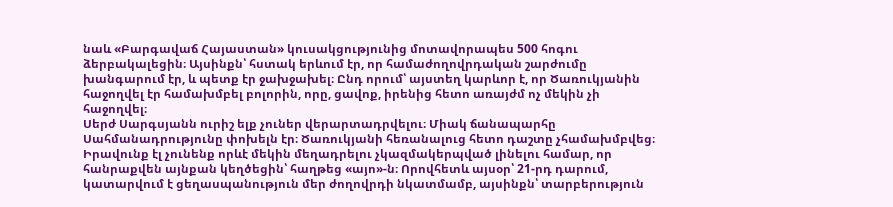նաև «Բարգավաճ Հայաստան» կուսակցությունից մոտավորապես 500 հոգու ձերբակալեցին։ Այսինքն՝ հստակ երևում էր, որ համաժողովրդական շարժումը խանգարում էր, և պետք էր ջախջախել։ Ընդ որում՝ այստեղ կարևոր է, որ Ծառուկյանին հաջողվել էր համախմբել բոլորին, որը, ցավոք, իրենից հետո առայժմ ոչ մեկին չի հաջողվել։
Սերժ Սարգսյանն ուրիշ ելք չուներ վերարտադրվելու։ Միակ ճանապարհը Սահմանադրությունը փոխելն էր։ Ծառուկյանի հեռանալուց հետո դաշտը չհամախմբվեց։ Իրավունք էլ չունենք որևէ մեկին մեղադրելու չկազմակերպված լինելու համար, որ հանրաքվեն այնքան կեղծեցին՝ հաղթեց «այո»-ն։ Որովհետև այսօր՝ 21-րդ դարում, կատարվում է ցեղասպանություն մեր ժողովրդի նկատմամբ, այսինքն՝ տարբերություն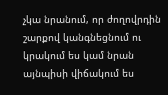չկա նրանում, որ ժողովրդին շարքով կանգնեցնում ու կրակում ես կամ նրան այնպիսի վիճակում ես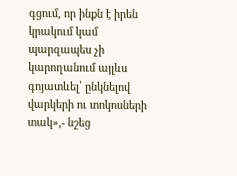գցում, որ ինքն է իրեն կրակում կամ պարզապես չի կարողանում այլևս գոյատևել՝ ընկնելով վարկերի ու տոկոսների տակ»,- նշեց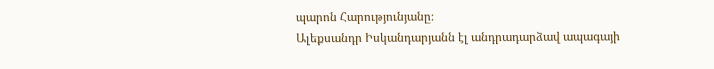պարոն Հարությունյանը։
Ալեքսանդր Իսկանդարյանն էլ անդրադարձավ ապագայի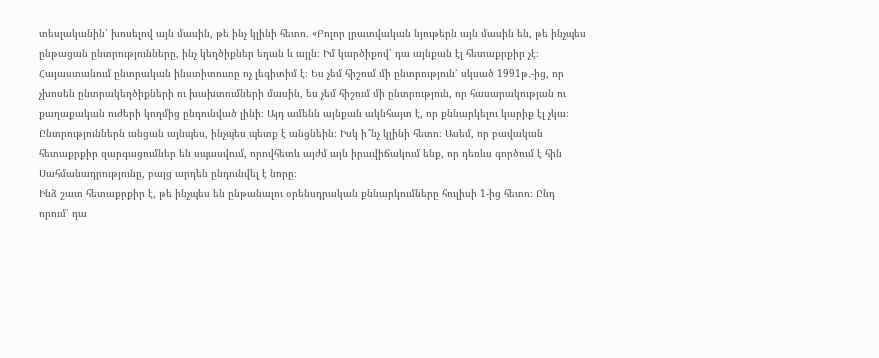տեսլականին՝ խոսելով այն մասին, թե ինչ կլինի հետո․ «Բոլոր լրատվական նյութերն այն մասին են, թե ինչպես ընթացան ընտրությունները, ինչ կեղծիքներ եղան և այլն։ Իմ կարծիքով՝ դա այնքան էլ հետաքրքիր չէ։ Հայաստանում ընտրական ինստիտուտը ոչ լեգիտիմ է։ Ես չեմ հիշում մի ընտրություն՝ սկսած 1991թ․-ից, որ չխոսեն ընտրակեղծիքների ու խախտումների մասին, ես չեմ հիշում մի ընտրություն, որ հասարակության ու քաղաքական ուժերի կողմից ընդունված լինի։ Այդ ամենն այնքան ակնհայտ է, որ քննարկելու կարիք էլ չկա։ Ընտրություններն անցան այնպես, ինչպես պետք է անցնեին։ Իսկ ի՞նչ կլինի հետո։ Ասեմ, որ բավական հետաքրքիր զարգացումներ են սպասվում, որովհետև այժմ այն իրավիճակում ենք, որ դեռևս գործում է հին Սահմանադրությունը, բայց արդեն ընդունվել է նորը։
Ինձ շատ հետաքրքիր է, թե ինչպես են ընթանալու օրենսդրական քննարկումները հուլիսի 1-ից հետո։ Ընդ որում՝ դա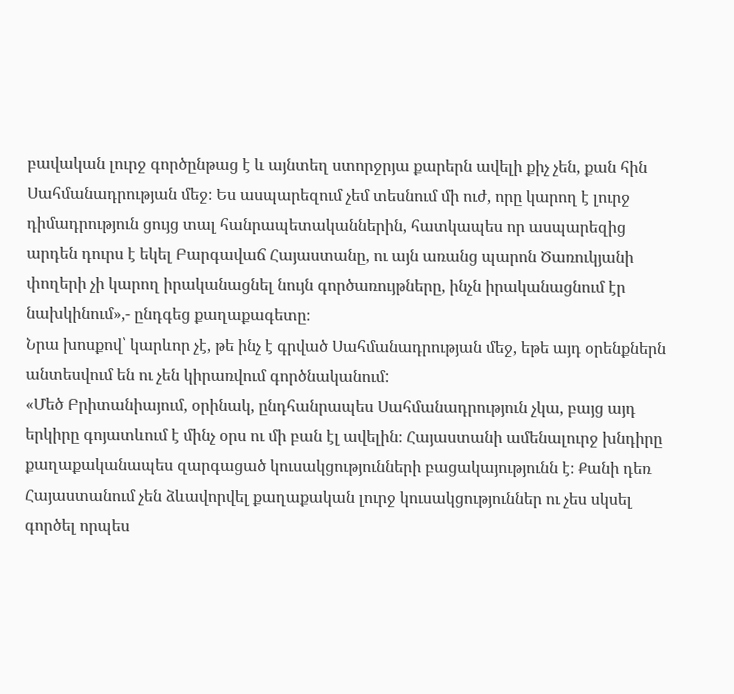բավական լուրջ գործընթաց է և այնտեղ ստորջրյա քարերն ավելի քիչ չեն, քան հին Սահմանադրության մեջ։ Ես ասպարեզում չեմ տեսնում մի ուժ, որը կարող է լուրջ դիմադրություն ցույց տալ հանրապետականներին, հատկապես որ ասպարեզից արդեն դուրս է եկել Բարգավաճ Հայաստանը, ու այն առանց պարոն Ծառուկյանի փողերի չի կարող իրականացնել նույն գործառույթները, ինչն իրականացնում էր նախկինում»,- ընդգեց քաղաքագետը։
Նրա խոսքով՝ կարևոր չէ, թե ինչ է գրված Սահմանադրության մեջ, եթե այդ օրենքներն անտեսվում են ու չեն կիրառվում գործնականում:
«Մեծ Բրիտանիայում, օրինակ, ընդհանրապես Սահմանադրություն չկա, բայց այդ երկիրը գոյատևում է մինչ օրս ու մի բան էլ ավելին։ Հայաստանի ամենալուրջ խնդիրը քաղաքականապես զարգացած կուսակցությունների բացակայությունն է։ Քանի դեռ Հայաստանում չեն ձևավորվել քաղաքական լուրջ կուսակցություններ ու չես սկսել գործել որպես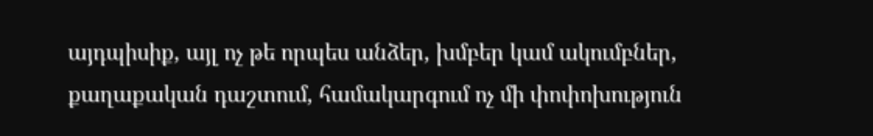այդպիսիք, այլ ոչ թե որպես անձեր, խմբեր կամ ակումբներ, քաղաքական դաշտում, համակարգում ոչ մի փոփոխություն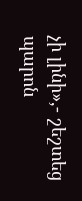չի լինի»,- շեշտեց պարոն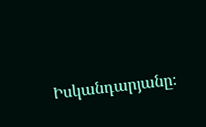Իսկանդարյանը։